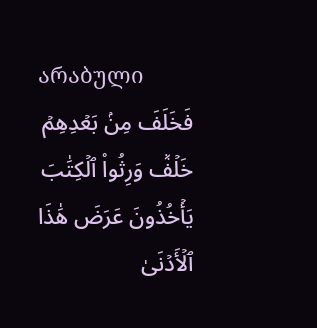არაბული
فَخَلَفَ مِنۢ بَعۡدِهِمۡ خَلۡفٞ وَرِثُواْ ٱلۡكِتَٰبَ يَأۡخُذُونَ عَرَضَ هَٰذَا ٱلۡأَدۡنَىٰ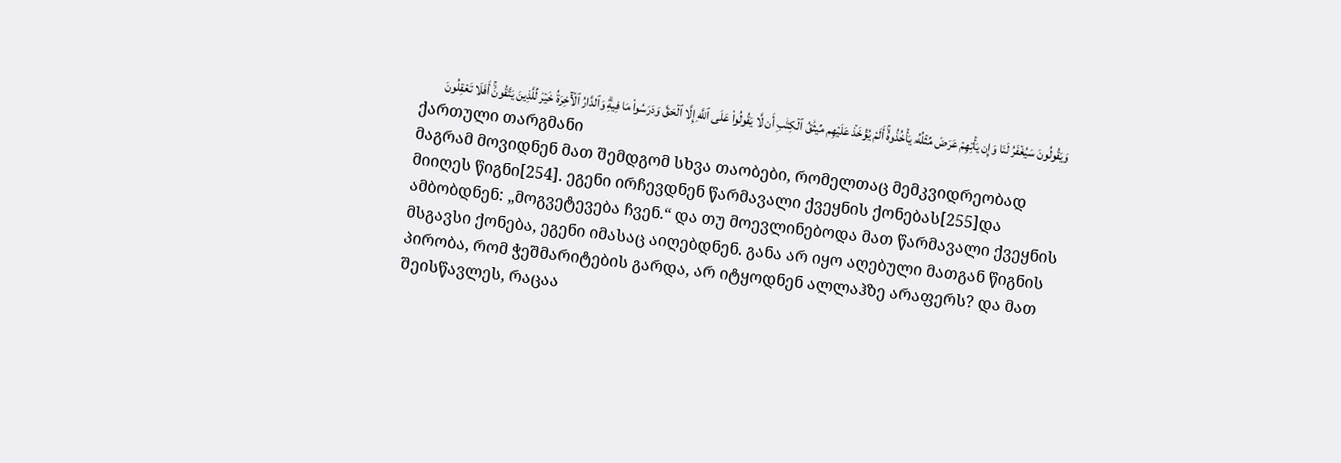وَيَقُولُونَ سَيُغۡفَرُ لَنَا وَإِن يَأۡتِهِمۡ عَرَضٞ مِّثۡلُهُۥ يَأۡخُذُوهُۚ أَلَمۡ يُؤۡخَذۡ عَلَيۡهِم مِّيثَٰقُ ٱلۡكِتَٰبِ أَن لَّا يَقُولُواْ عَلَى ٱللَّهِ إِلَّا ٱلۡحَقَّ وَدَرَسُواْ مَا فِيهِۗ وَٱلدَّارُ ٱلۡأٓخِرَةُ خَيۡرٞ لِّلَّذِينَ يَتَّقُونَۚ أَفَلَا تَعۡقِلُونَ
ქართული თარგმანი
მაგრამ მოვიდნენ მათ შემდგომ სხვა თაობები, რომელთაც მემკვიდრეობად მიიღეს წიგნი[254]. ეგენი ირჩევდნენ წარმავალი ქვეყნის ქონებას[255]და ამბობდნენ: „მოგვეტევება ჩვენ.“ და თუ მოევლინებოდა მათ წარმავალი ქვეყნის მსგავსი ქონება, ეგენი იმასაც აიღებდნენ. განა არ იყო აღებული მათგან წიგნის პირობა, რომ ჭეშმარიტების გარდა, არ იტყოდნენ ალლაჰზე არაფერს? და მათ შეისწავლეს, რაცაა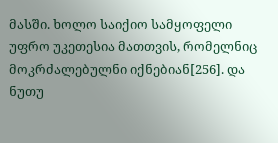მასში. ხოლო საიქიო სამყოფელი უფრო უკეთესია მათთვის, რომელნიც მოკრძალებულნი იქნებიან[256]. და ნუთუ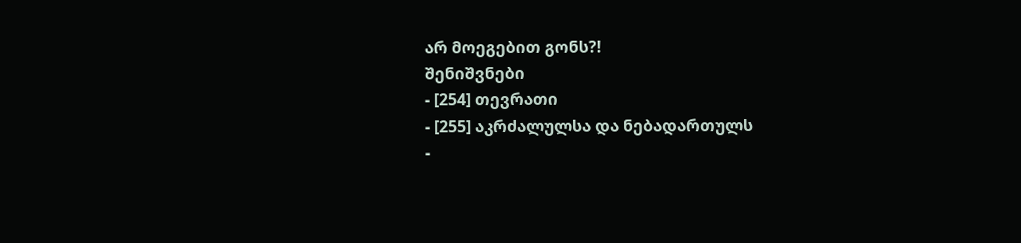არ მოეგებით გონს?!
შენიშვნები
- [254] თევრათი
- [255] აკრძალულსა და ნებადართულს
-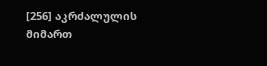[256] აკრძალულის მიმართ